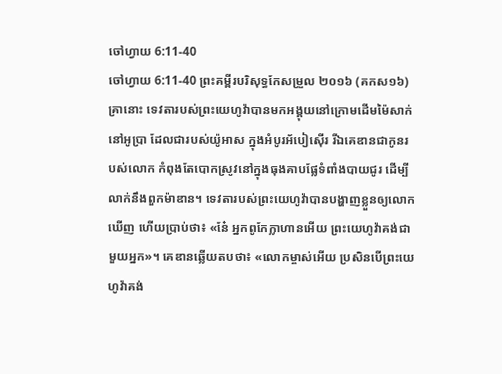ចៅហ្វាយ 6:11-40
ចៅហ្វាយ 6:11-40 ព្រះគម្ពីរបរិសុទ្ធកែសម្រួល ២០១៦ (គកស១៦)
គ្រានោះ ទេវតារបស់ព្រះយេហូវ៉ាបានមកអង្គុយនៅក្រោមដើមម៉ៃសាក់នៅអូប្រា ដែលជារបស់យ៉ូអាស ក្នុងអំបូរអ័បៀស៊ើរ រីឯគេឌានជាកូនរបស់លោក កំពុងតែបោកស្រូវនៅក្នុងធុងគាបផ្លែទំពាំងបាយជូរ ដើម្បីលាក់នឹងពួកម៉ាឌាន។ ទេវតារបស់ព្រះយេហូវ៉ាបានបង្ហាញខ្លួនឲ្យលោកឃើញ ហើយប្រាប់ថា៖ «នែ៎ អ្នកពូកែក្លាហានអើយ ព្រះយេហូវ៉ាគង់ជាមួយអ្នក»។ គេឌានឆ្លើយតបថា៖ «លោកម្ចាស់អើយ ប្រសិនបើព្រះយេហូវ៉ាគង់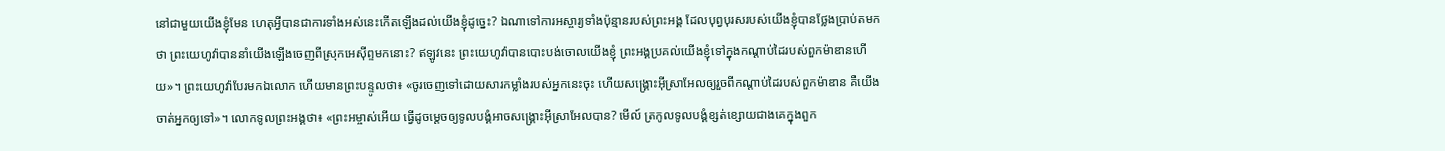នៅជាមួយយើងខ្ញុំមែន ហេតុអ្វីបានជាការទាំងអស់នេះកើតឡើងដល់យើងខ្ញុំដូច្នេះ? ឯណាទៅការអស្ចារ្យទាំងប៉ុន្មានរបស់ព្រះអង្គ ដែលបុព្វបុរសរបស់យើងខ្ញុំបានថ្លែងប្រាប់តមកថា ព្រះយេហូវ៉ាបាននាំយើងឡើងចេញពីស្រុកអេស៊ីព្ទមកនោះ? ឥឡូវនេះ ព្រះយេហូវ៉ាបានបោះបង់ចោលយើងខ្ញុំ ព្រះអង្គប្រគល់យើងខ្ញុំទៅក្នុងកណ្ដាប់ដៃរបស់ពួកម៉ាឌានហើយ»។ ព្រះយេហូវ៉ាបែរមកឯលោក ហើយមានព្រះបន្ទូលថា៖ «ចូរចេញទៅដោយសារកម្លាំងរបស់អ្នកនេះចុះ ហើយសង្គ្រោះអ៊ីស្រាអែលឲ្យរួចពីកណ្ដាប់ដៃរបស់ពួកម៉ាឌាន គឺយើងចាត់អ្នកឲ្យទៅ»។ លោកទូលព្រះអង្គថា៖ «ព្រះអម្ចាស់អើយ ធ្វើដូចម្តេចឲ្យទូលបង្គំអាចសង្គ្រោះអ៊ីស្រាអែលបាន? មើល៍ ត្រកូលទូលបង្គំខ្សត់ខ្សោយជាងគេក្នុងពួក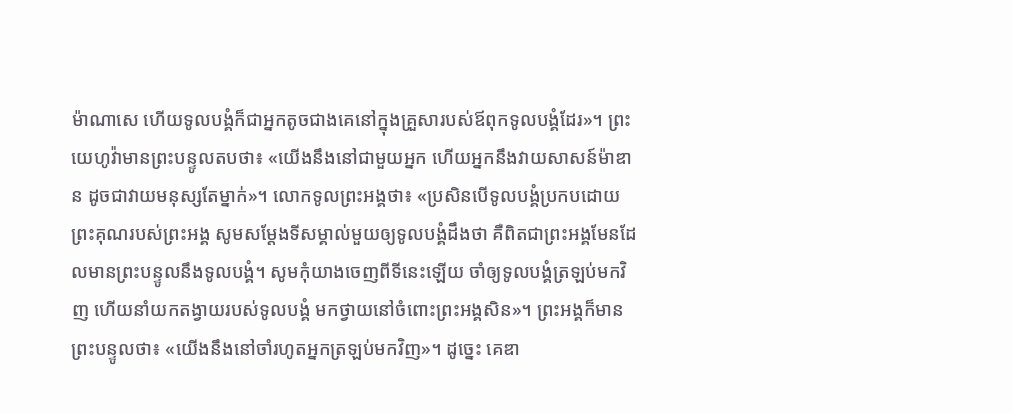ម៉ាណាសេ ហើយទូលបង្គំក៏ជាអ្នកតូចជាងគេនៅក្នុងគ្រួសារបស់ឪពុកទូលបង្គំដែរ»។ ព្រះយេហូវ៉ាមានព្រះបន្ទូលតបថា៖ «យើងនឹងនៅជាមួយអ្នក ហើយអ្នកនឹងវាយសាសន៍ម៉ាឌាន ដូចជាវាយមនុស្សតែម្នាក់»។ លោកទូលព្រះអង្គថា៖ «ប្រសិនបើទូលបង្គំប្រកបដោយព្រះគុណរបស់ព្រះអង្គ សូមសម្ដែងទីសម្គាល់មួយឲ្យទូលបង្គំដឹងថា គឺពិតជាព្រះអង្គមែនដែលមានព្រះបន្ទូលនឹងទូលបង្គំ។ សូមកុំយាងចេញពីទីនេះឡើយ ចាំឲ្យទូលបង្គំត្រឡប់មកវិញ ហើយនាំយកតង្វាយរបស់ទូលបង្គំ មកថ្វាយនៅចំពោះព្រះអង្គសិន»។ ព្រះអង្គក៏មានព្រះបន្ទូលថា៖ «យើងនឹងនៅចាំរហូតអ្នកត្រឡប់មកវិញ»។ ដូច្នេះ គេឌា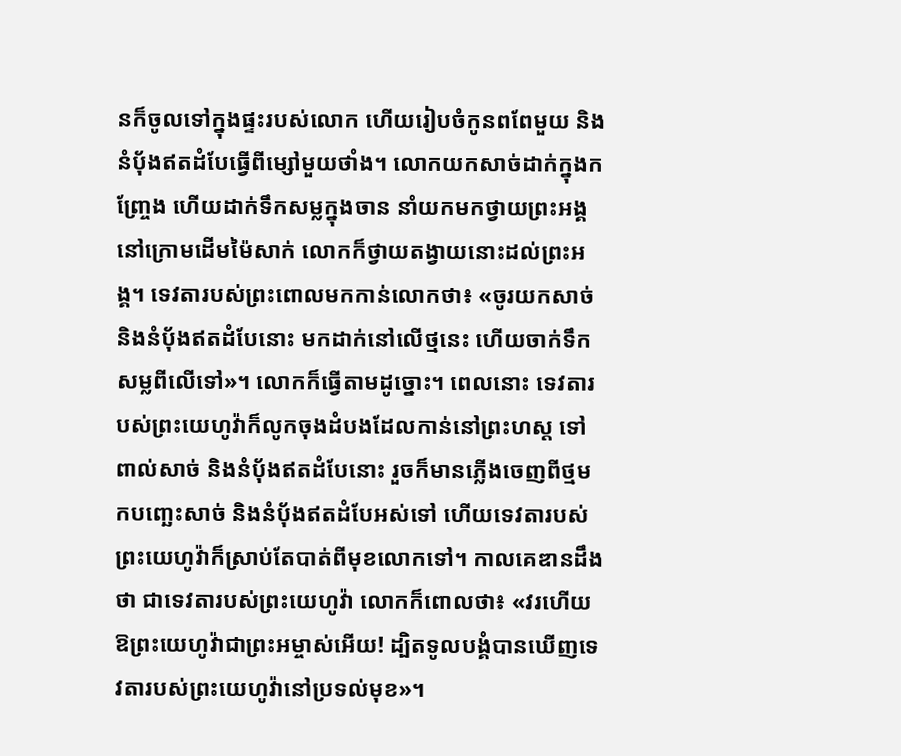នក៏ចូលទៅក្នុងផ្ទះរបស់លោក ហើយរៀបចំកូនពពែមួយ និងនំបុ័ងឥតដំបែធ្វើពីម្សៅមួយថាំង។ លោកយកសាច់ដាក់ក្នុងកញ្ច្រែង ហើយដាក់ទឹកសម្លក្នុងចាន នាំយកមកថ្វាយព្រះអង្គ នៅក្រោមដើមម៉ៃសាក់ លោកក៏ថ្វាយតង្វាយនោះដល់ព្រះអង្គ។ ទេវតារបស់ព្រះពោលមកកាន់លោកថា៖ «ចូរយកសាច់ និងនំបុ័ងឥតដំបែនោះ មកដាក់នៅលើថ្មនេះ ហើយចាក់ទឹកសម្លពីលើទៅ»។ លោកក៏ធ្វើតាមដូច្នោះ។ ពេលនោះ ទេវតារបស់ព្រះយេហូវ៉ាក៏លូកចុងដំបងដែលកាន់នៅព្រះហស្ត ទៅពាល់សាច់ និងនំបុ័ងឥតដំបែនោះ រួចក៏មានភ្លើងចេញពីថ្មមកបញ្ឆេះសាច់ និងនំបុ័ងឥតដំបែអស់ទៅ ហើយទេវតារបស់ព្រះយេហូវ៉ាក៏ស្រាប់តែបាត់ពីមុខលោកទៅ។ កាលគេឌានដឹងថា ជាទេវតារបស់ព្រះយេហូវ៉ា លោកក៏ពោលថា៖ «វរហើយ ឱព្រះយេហូវ៉ាជាព្រះអម្ចាស់អើយ! ដ្បិតទូលបង្គំបានឃើញទេវតារបស់ព្រះយេហូវ៉ានៅប្រទល់មុខ»។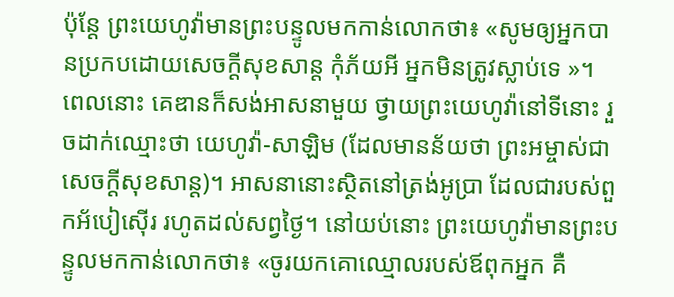ប៉ុន្ដែ ព្រះយេហូវ៉ាមានព្រះបន្ទូលមកកាន់លោកថា៖ «សូមឲ្យអ្នកបានប្រកបដោយសេចក្ដីសុខសាន្ត កុំភ័យអី អ្នកមិនត្រូវស្លាប់ទេ »។ ពេលនោះ គេឌានក៏សង់អាសនាមួយ ថ្វាយព្រះយេហូវ៉ានៅទីនោះ រួចដាក់ឈ្មោះថា យេហូវ៉ា-សាឡិម (ដែលមានន័យថា ព្រះអម្ចាស់ជាសេចក្ដីសុខសាន្ត)។ អាសនានោះស្ថិតនៅត្រង់អូប្រា ដែលជារបស់ពួកអ័បៀស៊ើរ រហូតដល់សព្វថ្ងៃ។ នៅយប់នោះ ព្រះយេហូវ៉ាមានព្រះបន្ទូលមកកាន់លោកថា៖ «ចូរយកគោឈ្មោលរបស់ឪពុកអ្នក គឺ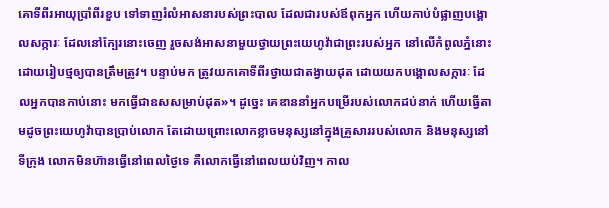គោទីពីរអាយុប្រាំពីរខួប ទៅទាញរំលំអាសនារបស់ព្រះបាល ដែលជារបស់ឪពុកអ្នក ហើយកាប់បំផ្លាញបង្គោលសក្ការៈ ដែលនៅក្បែរនោះចេញ រួចសង់អាសនាមួយថ្វាយព្រះយេហូវ៉ាជាព្រះរបស់អ្នក នៅលើកំពូលភ្នំនោះ ដោយរៀបថ្មឲ្យបានត្រឹមត្រូវ។ បន្ទាប់មក ត្រូវយកគោទីពីរថ្វាយជាតង្វាយដុត ដោយយកបង្គោលសក្ការៈ ដែលអ្នកបានកាប់នោះ មកធ្វើជាឧសសម្រាប់ដុត»។ ដូច្នេះ គេឌាននាំអ្នកបម្រើរបស់លោកដប់នាក់ ហើយធ្វើតាមដូចព្រះយេហូវ៉ាបានប្រាប់លោក តែដោយព្រោះលោកខ្លាចមនុស្សនៅក្នុងគ្រួសាររបស់លោក និងមនុស្សនៅទីក្រុង លោកមិនហ៊ានធ្វើនៅពេលថ្ងៃទេ គឺលោកធ្វើនៅពេលយប់វិញ។ កាល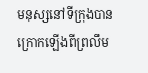មនុស្សនៅទីក្រុងបានក្រោកឡើងពីព្រលឹម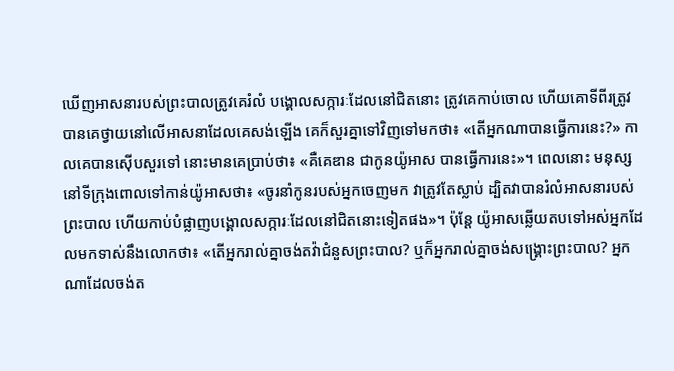ឃើញអាសនារបស់ព្រះបាលត្រូវគេរំលំ បង្គោលសក្ការៈដែលនៅជិតនោះ ត្រូវគេកាប់ចោល ហើយគោទីពីរត្រូវបានគេថ្វាយនៅលើអាសនាដែលគេសង់ឡើង គេក៏សួរគ្នាទៅវិញទៅមកថា៖ «តើអ្នកណាបានធ្វើការនេះ?» កាលគេបានស៊ើបសួរទៅ នោះមានគេប្រាប់ថា៖ «គឺគេឌាន ជាកូនយ៉ូអាស បានធ្វើការនេះ»។ ពេលនោះ មនុស្សនៅទីក្រុងពោលទៅកាន់យ៉ូអាសថា៖ «ចូរនាំកូនរបស់អ្នកចេញមក វាត្រូវតែស្លាប់ ដ្បិតវាបានរំលំអាសនារបស់ព្រះបាល ហើយកាប់បំផ្លាញបង្គោលសក្ការៈដែលនៅជិតនោះទៀតផង»។ ប៉ុន្ដែ យ៉ូអាសឆ្លើយតបទៅអស់អ្នកដែលមកទាស់នឹងលោកថា៖ «តើអ្នករាល់គ្នាចង់តវ៉ាជំនួសព្រះបាល? ឬក៏អ្នករាល់គ្នាចង់សង្គ្រោះព្រះបាល? អ្នកណាដែលចង់ត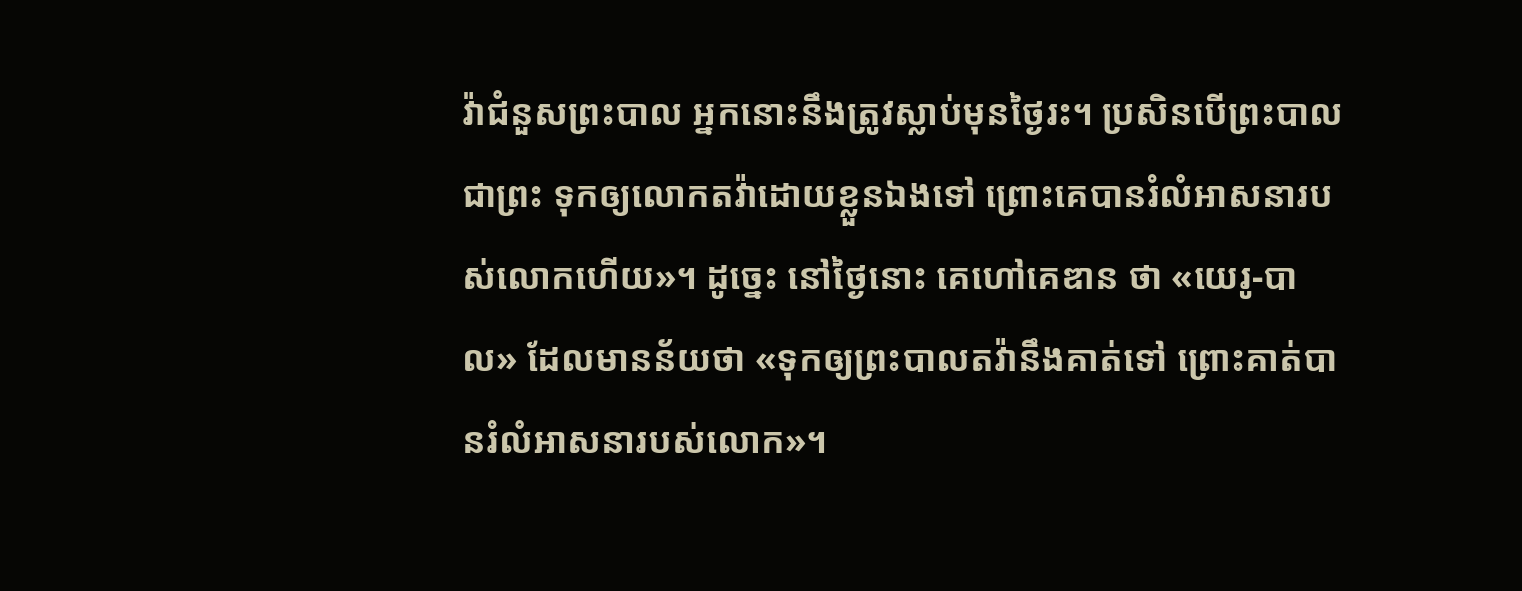វ៉ាជំនួសព្រះបាល អ្នកនោះនឹងត្រូវស្លាប់មុនថ្ងៃរះ។ ប្រសិនបើព្រះបាលជាព្រះ ទុកឲ្យលោកតវ៉ាដោយខ្លួនឯងទៅ ព្រោះគេបានរំលំអាសនារបស់លោកហើយ»។ ដូច្នេះ នៅថ្ងៃនោះ គេហៅគេឌាន ថា «យេរូ-បាល» ដែលមានន័យថា «ទុកឲ្យព្រះបាលតវ៉ានឹងគាត់ទៅ ព្រោះគាត់បានរំលំអាសនារបស់លោក»។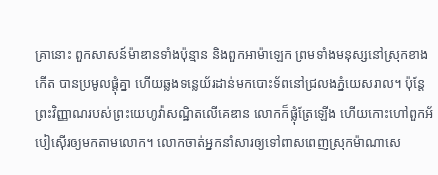គ្រានោះ ពួកសាសន៍ម៉ាឌានទាំងប៉ុន្មាន និងពួកអាម៉ាឡេក ព្រមទាំងមនុស្សនៅស្រុកខាងកើត បានប្រមូលផ្ដុំគ្នា ហើយឆ្លងទន្លេយ័រដាន់មកបោះទ័ពនៅជ្រលងភ្នំយេសរាល។ ប៉ុន្ដែ ព្រះវិញ្ញាណរបស់ព្រះយេហូវ៉ាសណ្ឋិតលើគេឌាន លោកក៏ផ្លុំត្រែឡើង ហើយកោះហៅពួកអ័បៀស៊ើរឲ្យមកតាមលោក។ លោកចាត់អ្នកនាំសារឲ្យទៅពាសពេញស្រុកម៉ាណាសេ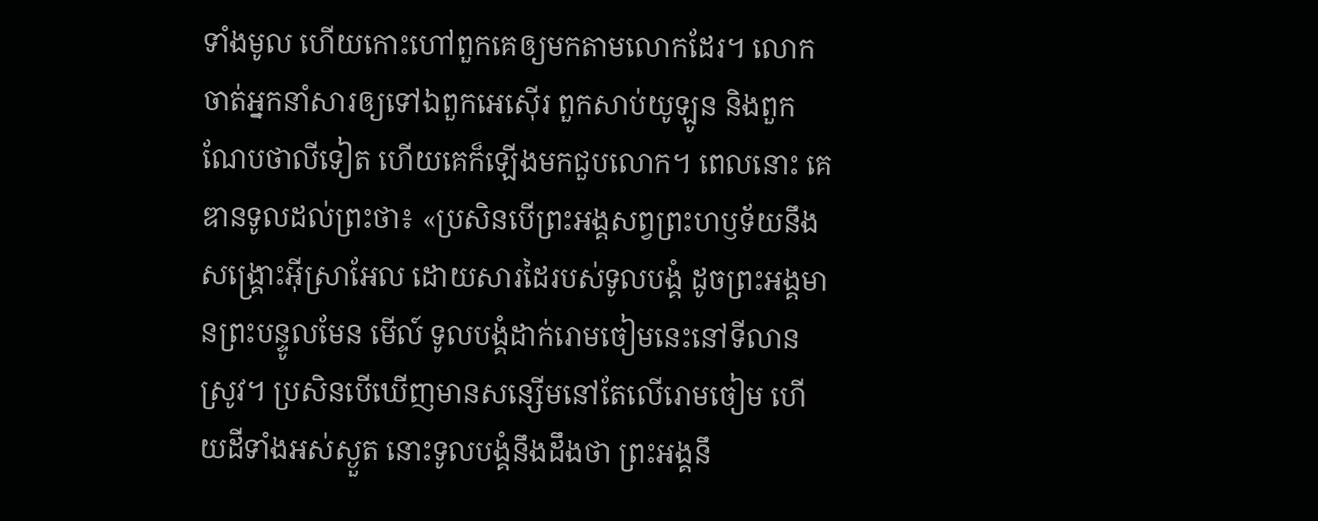ទាំងមូល ហើយកោះហៅពួកគេឲ្យមកតាមលោកដែរ។ លោកចាត់អ្នកនាំសារឲ្យទៅឯពួកអេស៊ើរ ពួកសាប់យូឡូន និងពួកណែបថាលីទៀត ហើយគេក៏ឡើងមកជួបលោក។ ពេលនោះ គេឌានទូលដល់ព្រះថា៖ «ប្រសិនបើព្រះអង្គសព្វព្រះហឫទ័យនឹងសង្គ្រោះអ៊ីស្រាអែល ដោយសារដៃរបស់ទូលបង្គំ ដូចព្រះអង្គមានព្រះបន្ទូលមែន មើល៍ ទូលបង្គំដាក់រោមចៀមនេះនៅទីលានស្រូវ។ ប្រសិនបើឃើញមានសន្សើមនៅតែលើរោមចៀម ហើយដីទាំងអស់ស្ងួត នោះទូលបង្គំនឹងដឹងថា ព្រះអង្គនឹ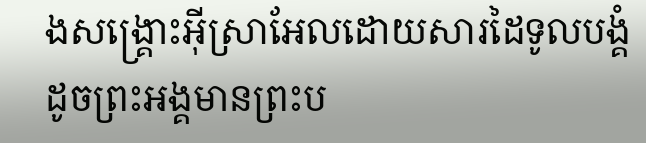ងសង្គ្រោះអ៊ីស្រាអែលដោយសារដៃទូលបង្គំ ដូចព្រះអង្គមានព្រះប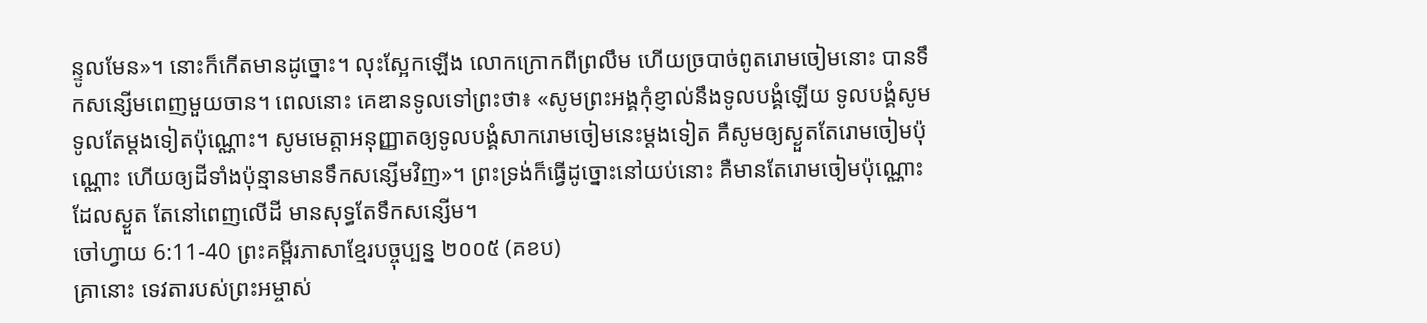ន្ទូលមែន»។ នោះក៏កើតមានដូច្នោះ។ លុះស្អែកឡើង លោកក្រោកពីព្រលឹម ហើយច្របាច់ពូតរោមចៀមនោះ បានទឹកសន្សើមពេញមួយចាន។ ពេលនោះ គេឌានទូលទៅព្រះថា៖ «សូមព្រះអង្គកុំខ្ញាល់នឹងទូលបង្គំឡើយ ទូលបង្គំសូមទូលតែម្តងទៀតប៉ុណ្ណោះ។ សូមមេត្តាអនុញ្ញាតឲ្យទូលបង្គំសាករោមចៀមនេះម្តងទៀត គឺសូមឲ្យស្ងួតតែរោមចៀមប៉ុណ្ណោះ ហើយឲ្យដីទាំងប៉ុន្មានមានទឹកសន្សើមវិញ»។ ព្រះទ្រង់ក៏ធ្វើដូច្នោះនៅយប់នោះ គឺមានតែរោមចៀមប៉ុណ្ណោះដែលស្ងួត តែនៅពេញលើដី មានសុទ្ធតែទឹកសន្សើម។
ចៅហ្វាយ 6:11-40 ព្រះគម្ពីរភាសាខ្មែរបច្ចុប្បន្ន ២០០៥ (គខប)
គ្រានោះ ទេវតារបស់ព្រះអម្ចាស់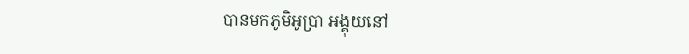បានមកភូមិអូប្រា អង្គុយនៅ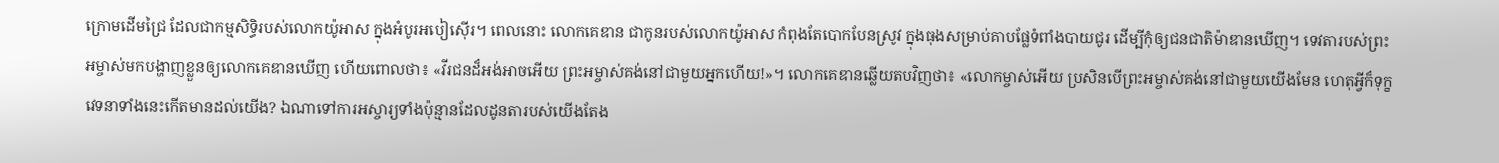ក្រោមដើមជ្រៃ ដែលជាកម្មសិទ្ធិរបស់លោកយ៉ូអាស ក្នុងអំបូរអបៀស៊ើរ។ ពេលនោះ លោកគេឌាន ជាកូនរបស់លោកយ៉ូអាស កំពុងតែបោកបែនស្រូវ ក្នុងធុងសម្រាប់គាបផ្លែទំពាំងបាយជូរ ដើម្បីកុំឲ្យជនជាតិម៉ាឌានឃើញ។ ទេវតារបស់ព្រះអម្ចាស់មកបង្ហាញខ្លួនឲ្យលោកគេឌានឃើញ ហើយពោលថា៖ «វីរជនដ៏អង់អាចអើយ ព្រះអម្ចាស់គង់នៅជាមួយអ្នកហើយ!»។ លោកគេឌានឆ្លើយតបវិញថា៖ «លោកម្ចាស់អើយ ប្រសិនបើព្រះអម្ចាស់គង់នៅជាមួយយើងមែន ហេតុអ្វីក៏ទុក្ខវេទនាទាំងនេះកើតមានដល់យើង? ឯណាទៅការអស្ចារ្យទាំងប៉ុន្មានដែលដូនតារបស់យើងតែង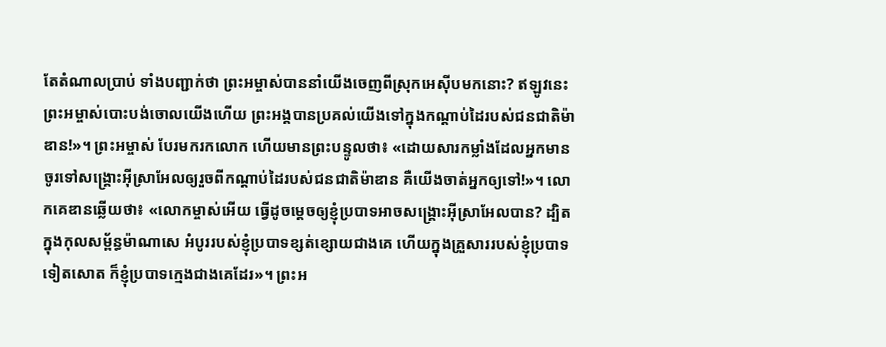តែតំណាលប្រាប់ ទាំងបញ្ជាក់ថា ព្រះអម្ចាស់បាននាំយើងចេញពីស្រុកអេស៊ីបមកនោះ? ឥឡូវនេះ ព្រះអម្ចាស់បោះបង់ចោលយើងហើយ ព្រះអង្គបានប្រគល់យើងទៅក្នុងកណ្ដាប់ដៃរបស់ជនជាតិម៉ាឌាន!»។ ព្រះអម្ចាស់ បែរមករកលោក ហើយមានព្រះបន្ទូលថា៖ «ដោយសារកម្លាំងដែលអ្នកមាន ចូរទៅសង្គ្រោះអ៊ីស្រាអែលឲ្យរួចពីកណ្ដាប់ដៃរបស់ជនជាតិម៉ាឌាន គឺយើងចាត់អ្នកឲ្យទៅ!»។ លោកគេឌានឆ្លើយថា៖ «លោកម្ចាស់អើយ ធ្វើដូចម្ដេចឲ្យខ្ញុំប្របាទអាចសង្គ្រោះអ៊ីស្រាអែលបាន? ដ្បិតក្នុងកុលសម្ព័ន្ធម៉ាណាសេ អំបូររបស់ខ្ញុំប្របាទខ្សត់ខ្សោយជាងគេ ហើយក្នុងគ្រួសាររបស់ខ្ញុំប្របាទទៀតសោត ក៏ខ្ញុំប្របាទក្មេងជាងគេដែរ»។ ព្រះអ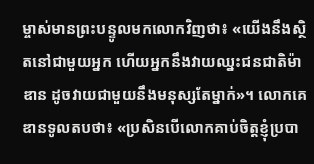ម្ចាស់មានព្រះបន្ទូលមកលោកវិញថា៖ «យើងនឹងស្ថិតនៅជាមួយអ្នក ហើយអ្នកនឹងវាយឈ្នះជនជាតិម៉ាឌាន ដូចវាយជាមួយនឹងមនុស្សតែម្នាក់»។ លោកគេឌានទូលតបថា៖ «ប្រសិនបើលោកគាប់ចិត្តខ្ញុំប្របា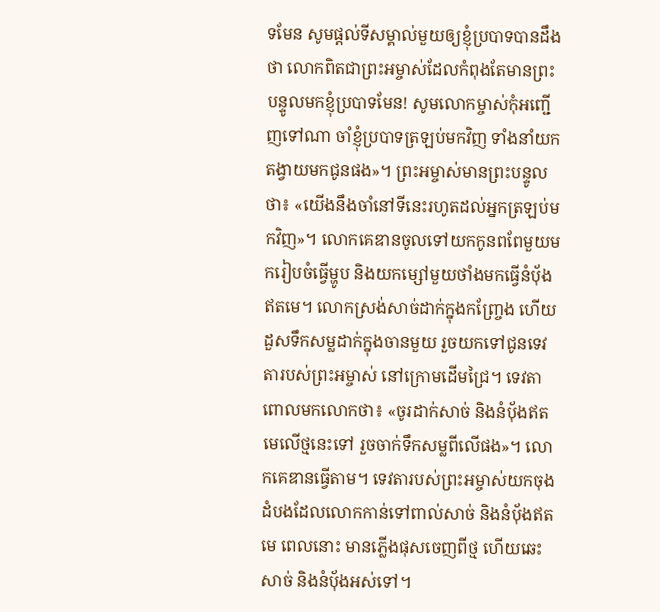ទមែន សូមផ្ដល់ទីសម្គាល់មួយឲ្យខ្ញុំប្របាទបានដឹងថា លោកពិតជាព្រះអម្ចាស់ដែលកំពុងតែមានព្រះបន្ទូលមកខ្ញុំប្របាទមែន! សូមលោកម្ចាស់កុំអញ្ជើញទៅណា ចាំខ្ញុំប្របាទត្រឡប់មកវិញ ទាំងនាំយកតង្វាយមកជូនផង»។ ព្រះអម្ចាស់មានព្រះបន្ទូលថា៖ «យើងនឹងចាំនៅទីនេះរហូតដល់អ្នកត្រឡប់មកវិញ»។ លោកគេឌានចូលទៅយកកូនពពែមួយមករៀបចំធ្វើម្ហូប និងយកម្សៅមួយថាំងមកធ្វើនំប៉័ងឥតមេ។ លោកស្រង់សាច់ដាក់ក្នុងកញ្ច្រែង ហើយដួសទឹកសម្លដាក់ក្នុងចានមួយ រួចយកទៅជូនទេវតារបស់ព្រះអម្ចាស់ នៅក្រោមដើមជ្រៃ។ ទេវតាពោលមកលោកថា៖ «ចូរដាក់សាច់ និងនំប៉័ងឥតមេលើថ្មនេះទៅ រួចចាក់ទឹកសម្លពីលើផង»។ លោកគេឌានធ្វើតាម។ ទេវតារបស់ព្រះអម្ចាស់យកចុងដំបងដែលលោកកាន់ទៅពាល់សាច់ និងនំប៉័ងឥតមេ ពេលនោះ មានភ្លើងផុសចេញពីថ្ម ហើយឆេះសាច់ និងនំប៉័ងអស់ទៅ។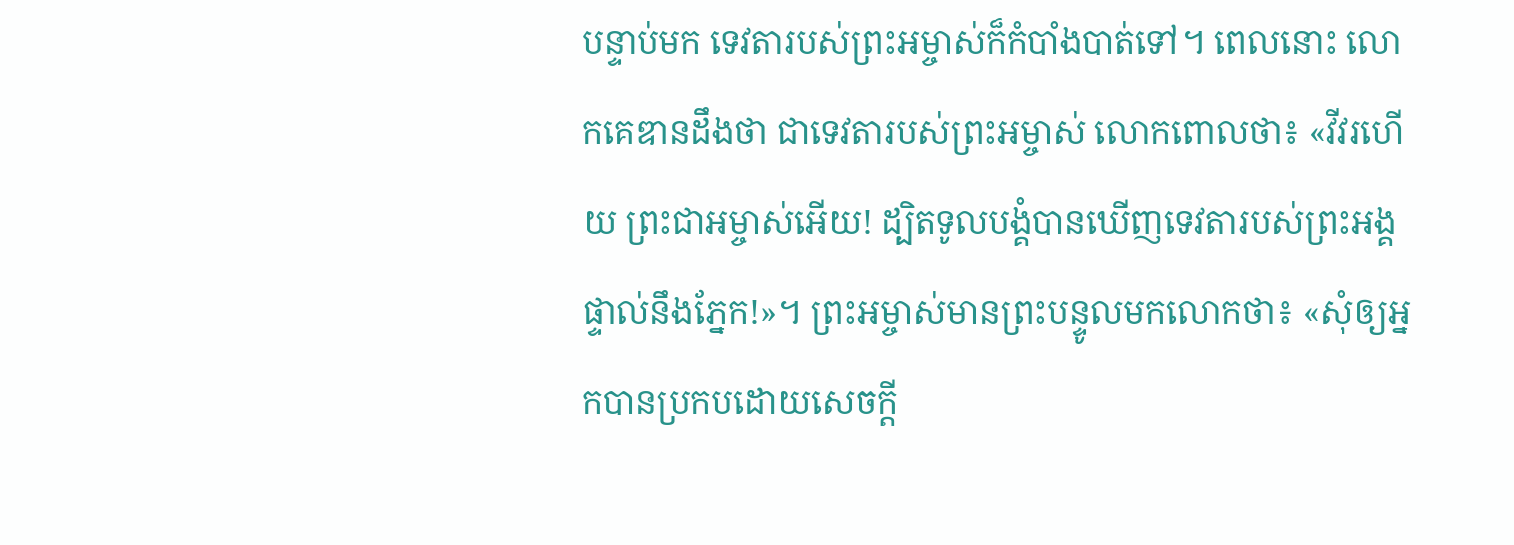បន្ទាប់មក ទេវតារបស់ព្រះអម្ចាស់ក៏កំបាំងបាត់ទៅ។ ពេលនោះ លោកគេឌានដឹងថា ជាទេវតារបស់ព្រះអម្ចាស់ លោកពោលថា៖ «វីវរហើយ ព្រះជាអម្ចាស់អើយ! ដ្បិតទូលបង្គំបានឃើញទេវតារបស់ព្រះអង្គ ផ្ទាល់នឹងភ្នែក!»។ ព្រះអម្ចាស់មានព្រះបន្ទូលមកលោកថា៖ «សុំឲ្យអ្នកបានប្រកបដោយសេចក្ដី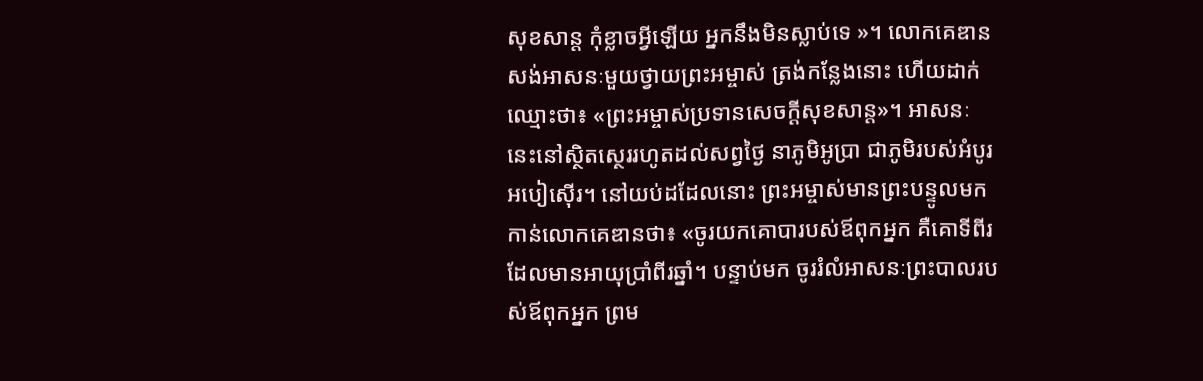សុខសាន្ត កុំខ្លាចអ្វីឡើយ អ្នកនឹងមិនស្លាប់ទេ »។ លោកគេឌានសង់អាសនៈមួយថ្វាយព្រះអម្ចាស់ ត្រង់កន្លែងនោះ ហើយដាក់ឈ្មោះថា៖ «ព្រះអម្ចាស់ប្រទានសេចក្ដីសុខសាន្ត»។ អាសនៈនេះនៅស្ថិតស្ថេររហូតដល់សព្វថ្ងៃ នាភូមិអូប្រា ជាភូមិរបស់អំបូរអបៀស៊ើរ។ នៅយប់ដដែលនោះ ព្រះអម្ចាស់មានព្រះបន្ទូលមកកាន់លោកគេឌានថា៖ «ចូរយកគោបារបស់ឪពុកអ្នក គឺគោទីពីរ ដែលមានអាយុប្រាំពីរឆ្នាំ។ បន្ទាប់មក ចូររំលំអាសនៈព្រះបាលរបស់ឪពុកអ្នក ព្រម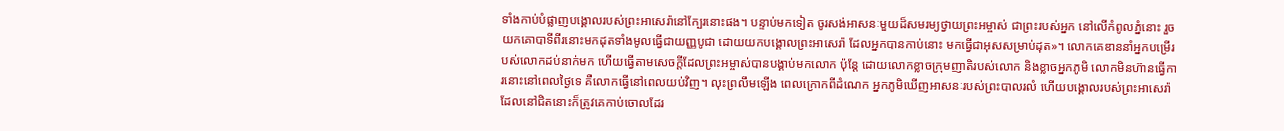ទាំងកាប់បំផ្លាញបង្គោលរបស់ព្រះអាសេរ៉ានៅក្បែរនោះផង។ បន្ទាប់មកទៀត ចូរសង់អាសនៈមួយដ៏សមរម្យថ្វាយព្រះអម្ចាស់ ជាព្រះរបស់អ្នក នៅលើកំពូលភ្នំនោះ រួចយកគោបាទីពីរនោះមកដុតទាំងមូលធ្វើជាយញ្ញបូជា ដោយយកបង្គោលព្រះអាសេរ៉ា ដែលអ្នកបានកាប់នោះ មកធ្វើជាអុសសម្រាប់ដុត»។ លោកគេឌាននាំអ្នកបម្រើរបស់លោកដប់នាក់មក ហើយធ្វើតាមសេចក្ដីដែលព្រះអម្ចាស់បានបង្គាប់មកលោក ប៉ុន្តែ ដោយលោកខ្លាចក្រុមញាតិរបស់លោក និងខ្លាចអ្នកភូមិ លោកមិនហ៊ានធ្វើការនោះនៅពេលថ្ងៃទេ គឺលោកធ្វើនៅពេលយប់វិញ។ លុះព្រលឹមឡើង ពេលក្រោកពីដំណេក អ្នកភូមិឃើញអាសនៈរបស់ព្រះបាលរលំ ហើយបង្គោលរបស់ព្រះអាសេរ៉ាដែលនៅជិតនោះក៏ត្រូវគេកាប់ចោលដែរ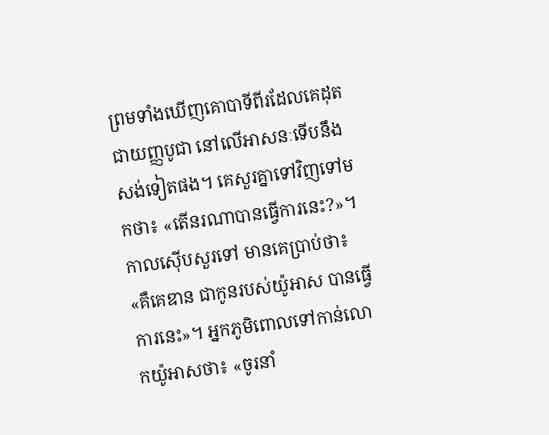ព្រមទាំងឃើញគោបាទីពីរដែលគេដុតជាយញ្ញបូជា នៅលើអាសនៈទើបនឹងសង់ទៀតផង។ គេសួរគ្នាទៅវិញទៅមកថា៖ «តើនរណាបានធ្វើការនេះ?»។ កាលស៊ើបសួរទៅ មានគេប្រាប់ថា៖ «គឺគេឌាន ជាកូនរបស់យ៉ូអាស បានធ្វើការនេះ»។ អ្នកភូមិពោលទៅកាន់លោកយ៉ូអាសថា៖ «ចូរនាំ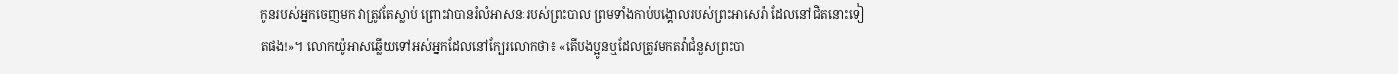កូនរបស់អ្នកចេញមក វាត្រូវតែស្លាប់ ព្រោះវាបានរំលំអាសនៈរបស់ព្រះបាល ព្រមទាំងកាប់បង្គោលរបស់ព្រះអាសេរ៉ា ដែលនៅជិតនោះទៀតផង!»។ លោកយ៉ូអាសឆ្លើយទៅអស់អ្នកដែលនៅក្បែរលោកថា៖ «តើបងប្អូនឬដែលត្រូវមកតវ៉ាជំនួសព្រះបា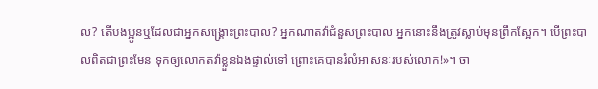ល? តើបងប្អូនឬដែលជាអ្នកសង្គ្រោះព្រះបាល? អ្នកណាតវ៉ាជំនួសព្រះបាល អ្នកនោះនឹងត្រូវស្លាប់មុនព្រឹកស្អែក។ បើព្រះបាលពិតជាព្រះមែន ទុកឲ្យលោកតវ៉ាខ្លួនឯងផ្ទាល់ទៅ ព្រោះគេបានរំលំអាសនៈរបស់លោក!»។ ចា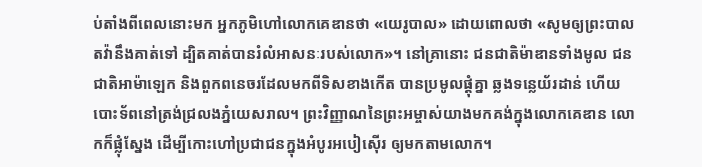ប់តាំងពីពេលនោះមក អ្នកភូមិហៅលោកគេឌានថា «យេរូបាល» ដោយពោលថា «សូមឲ្យព្រះបាលតវ៉ានឹងគាត់ទៅ ដ្បិតគាត់បានរំលំអាសនៈរបស់លោក»។ នៅគ្រានោះ ជនជាតិម៉ាឌានទាំងមូល ជនជាតិអាម៉ាឡេក និងពួកពនេចរដែលមកពីទិសខាងកើត បានប្រមូលផ្ដុំគ្នា ឆ្លងទន្លេយ័រដាន់ ហើយបោះទ័ពនៅត្រង់ជ្រលងភ្នំយេសរាល។ ព្រះវិញ្ញាណនៃព្រះអម្ចាស់យាងមកគង់ក្នុងលោកគេឌាន លោកក៏ផ្លុំស្នែង ដើម្បីកោះហៅប្រជាជនក្នុងអំបូរអបៀស៊ើរ ឲ្យមកតាមលោក។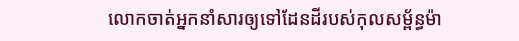លោកចាត់អ្នកនាំសារឲ្យទៅដែនដីរបស់កុលសម្ព័ន្ធម៉ា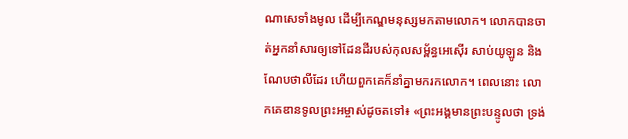ណាសេទាំងមូល ដើម្បីកេណ្ឌមនុស្សមកតាមលោក។ លោកបានចាត់អ្នកនាំសារឲ្យទៅដែនដីរបស់កុលសម្ព័ន្ធអេស៊ើរ សាប់យូឡូន និងណែបថាលីដែរ ហើយពួកគេក៏នាំគ្នាមករកលោក។ ពេលនោះ លោកគេឌានទូលព្រះអម្ចាស់ដូចតទៅ៖ «ព្រះអង្គមានព្រះបន្ទូលថា ទ្រង់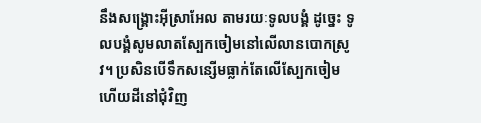នឹងសង្គ្រោះអ៊ីស្រាអែល តាមរយៈទូលបង្គំ ដូច្នេះ ទូលបង្គំសូមលាតស្បែកចៀមនៅលើលានបោកស្រូវ។ ប្រសិនបើទឹកសន្សើមធ្លាក់តែលើស្បែកចៀម ហើយដីនៅជុំវិញ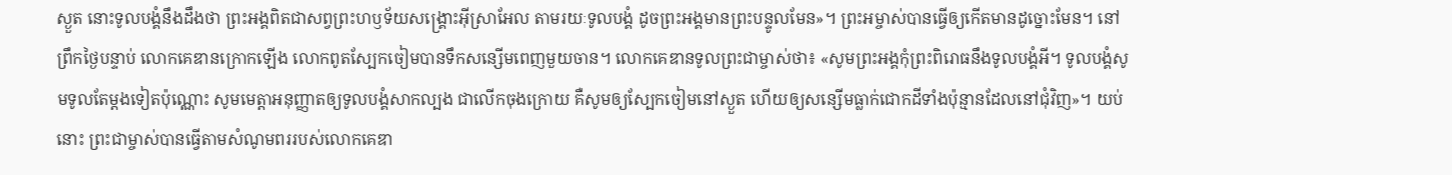ស្ងួត នោះទូលបង្គំនឹងដឹងថា ព្រះអង្គពិតជាសព្វព្រះហឫទ័យសង្គ្រោះអ៊ីស្រាអែល តាមរយៈទូលបង្គំ ដូចព្រះអង្គមានព្រះបន្ទូលមែន»។ ព្រះអម្ចាស់បានធ្វើឲ្យកើតមានដូច្នោះមែន។ នៅព្រឹកថ្ងៃបន្ទាប់ លោកគេឌានក្រោកឡើង លោកពូតស្បែកចៀមបានទឹកសន្សើមពេញមួយចាន។ លោកគេឌានទូលព្រះជាម្ចាស់ថា៖ «សូមព្រះអង្គកុំព្រះពិរោធនឹងទូលបង្គំអី។ ទូលបង្គំសូមទូលតែម្ដងទៀតប៉ុណ្ណោះ សូមមេត្តាអនុញ្ញាតឲ្យទូលបង្គំសាកល្បង ជាលើកចុងក្រោយ គឺសូមឲ្យស្បែកចៀមនៅស្ងួត ហើយឲ្យសន្សើមធ្លាក់ជោកដីទាំងប៉ុន្មានដែលនៅជុំវិញ»។ យប់នោះ ព្រះជាម្ចាស់បានធ្វើតាមសំណូមពររបស់លោកគេឌា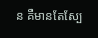ន គឺមានតែស្បែ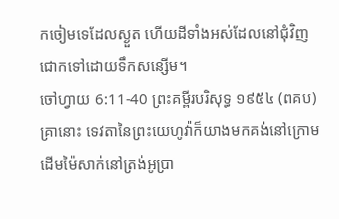កចៀមទេដែលស្ងួត ហើយដីទាំងអស់ដែលនៅជុំវិញ ជោកទៅដោយទឹកសន្សើម។
ចៅហ្វាយ 6:11-40 ព្រះគម្ពីរបរិសុទ្ធ ១៩៥៤ (ពគប)
គ្រានោះ ទេវតានៃព្រះយេហូវ៉ាក៏យាងមកគង់នៅក្រោមដើមម៉ៃសាក់នៅត្រង់អូប្រា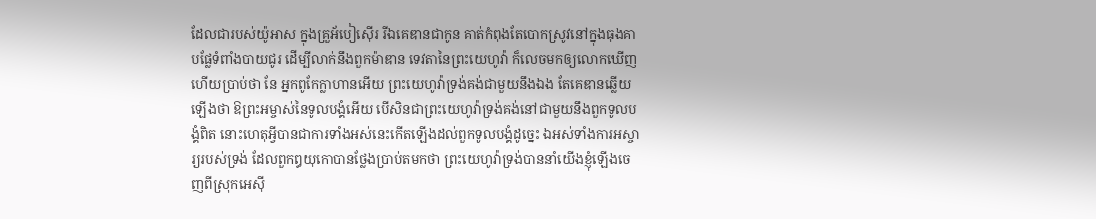ដែលជារបស់យ៉ូអាស ក្នុងគ្រួអ័បៀស៊ើរ រីឯគេឌានជាកូន គាត់កំពុងតែបោកស្រូវនៅក្នុងធុងគាបផ្លែទំពាំងបាយជូរ ដើម្បីលាក់នឹងពួកម៉ាឌាន ទេវតានៃព្រះយេហូវ៉ា ក៏លេចមកឲ្យលោកឃើញ ហើយប្រាប់ថា នែ អ្នកពូកែក្លាហានអើយ ព្រះយេហូវ៉ាទ្រង់គង់ជាមួយនឹងឯង តែគេឌានឆ្លើយឡើងថា ឱព្រះអម្ចាស់នៃទូលបង្គំអើយ បើសិនជាព្រះយេហូវ៉ាទ្រង់គង់នៅជាមួយនឹងពួកទូលបង្គំពិត នោះហេតុអ្វីបានជាការទាំងអស់នេះកើតឡើងដល់ពួកទូលបង្គំដូច្នេះ ឯអស់ទាំងការអស្ចារ្យរបស់ទ្រង់ ដែលពួកឰយុកោបានថ្លែងប្រាប់តមកថា ព្រះយេហូវ៉ាទ្រង់បាននាំយើងខ្ញុំឡើងចេញពីស្រុកអេស៊ី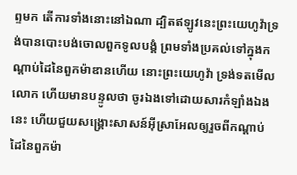ព្ទមក តើការទាំងនោះនៅឯណា ដ្បិតឥឡូវនេះព្រះយេហូវ៉ាទ្រង់បានបោះបង់ចោលពួកទូលបង្គំ ព្រមទាំងប្រគល់ទៅក្នុងកណ្តាប់ដៃនៃពួកម៉ាឌានហើយ នោះព្រះយេហូវ៉ា ទ្រង់ទតមើលលោក ហើយមានបន្ទូលថា ចូរឯងទៅដោយសារកំឡាំងឯងនេះ ហើយជួយសង្គ្រោះសាសន៍អ៊ីស្រាអែលឲ្យរួចពីកណ្តាប់ដៃនៃពួកម៉ា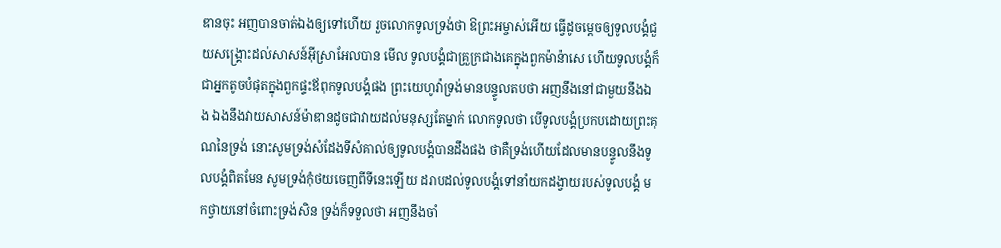ឌានចុះ អញបានចាត់ឯងឲ្យទៅហើយ រួចលោកទូលទ្រង់ថា ឱព្រះអម្ចាស់អើយ ធ្វើដូចម្តេចឲ្យទូលបង្គំជួយសង្គ្រោះដល់សាសន៍អ៊ីស្រាអែលបាន មើល ទូលបង្គំជាគ្រួក្រជាងគេក្នុងពួកម៉ាន៉ាសេ ហើយទូលបង្គំក៏ជាអ្នកតូចបំផុតក្នុងពួកផ្ទះឪពុកទូលបង្គំផង ព្រះយេហូវ៉ាទ្រង់មានបន្ទូលតបថា អញនឹងនៅជាមួយនឹងឯង ឯងនឹងវាយសាសន៍ម៉ាឌានដូចជាវាយដល់មនុស្សតែម្នាក់ លោកទូលថា បើទូលបង្គំប្រកបដោយព្រះគុណនៃទ្រង់ នោះសូមទ្រង់សំដែងទីសំគាល់ឲ្យទូលបង្គំបានដឹងផង ថាគឺទ្រង់ហើយដែលមានបន្ទូលនឹងទូលបង្គំពិតមែន សូមទ្រង់កុំថយចេញពីទីនេះឡើយ ដរាបដល់ទូលបង្គំទៅនាំយកដង្វាយរបស់ទូលបង្គំ មកថ្វាយនៅចំពោះទ្រង់សិន ទ្រង់ក៏ទទួលថា អញនឹងចាំ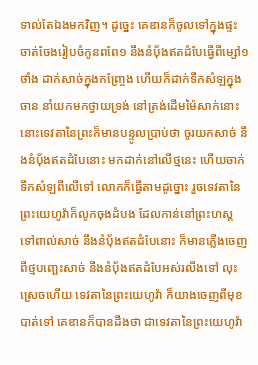ទាល់តែឯងមកវិញ។ ដូច្នេះ គេឌានក៏ចូលទៅក្នុងផ្ទះ ចាត់ចែងរៀបចំកូនពពែ១ នឹងនំបុ័ងឥតដំបែធ្វើពីម្សៅ១ថាំង ដាក់សាច់ក្នុងកញ្ច្រែង ហើយក៏ដាក់ទឹកសំឡក្នុងចាន នាំយកមកថ្វាយទ្រង់ នៅត្រង់ដើមម៉ៃសាក់នោះ នោះទេវតានៃព្រះក៏មានបន្ទូលប្រាប់ថា ចូរយកសាច់ នឹងនំបុ័ងឥតដំបែនោះ មកដាក់នៅលើថ្មនេះ ហើយចាក់ទឹកសំឡពីលើទៅ លោកក៏ធ្វើតាមដូច្នោះ រួចទេវតានៃព្រះយេហូវ៉ាក៏លូកចុងដំបង ដែលកាន់នៅព្រះហស្ត ទៅពាល់សាច់ នឹងនំបុ័ងឥតដំបែនោះ ក៏មានភ្លើងចេញពីថ្មបញ្ឆេះសាច់ នឹងនំបុ័ងឥតដំបែអស់រលីងទៅ លុះស្រេចហើយ ទេវតានៃព្រះយេហូវ៉ា ក៏យាងចេញពីមុខបាត់ទៅ គេឌានក៏បានដឹងថា ជាទេវតានៃព្រះយេហូវ៉ា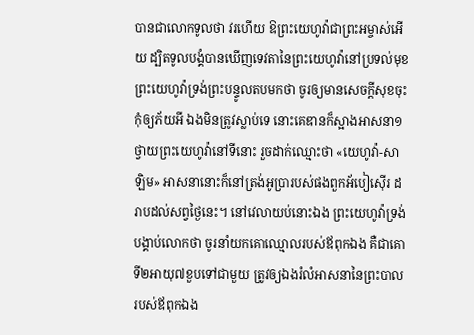បានជាលោកទូលថា វរហើយ ឱព្រះយេហូវ៉ាជាព្រះអម្ចាស់អើយ ដ្បិតទូលបង្គំបានឃើញទេវតានៃព្រះយេហូវ៉ានៅប្រទល់មុខ ព្រះយេហូវ៉ាទ្រង់ព្រះបន្ទូលតបមកថា ចូរឲ្យមានសេចក្ដីសុខចុះ កុំឲ្យភ័យអី ឯងមិនត្រូវស្លាប់ទេ នោះគេឌានក៏ស្អាងអាសនា១ថ្វាយព្រះយេហូវ៉ានៅទីនោះ រួចដាក់ឈ្មោះថា «យេហូវ៉ា-សាឡិម» អាសនានោះក៏នៅត្រង់អូប្រារបស់ផងពួកអ័បៀស៊ើរ ដរាបដល់សព្វថ្ងៃនេះ។ នៅវេលាយប់នោះឯង ព្រះយេហូវ៉ាទ្រង់បង្គាប់លោកថា ចូរនាំយកគោឈ្មោលរបស់ឪពុកឯង គឺជាគោទី២អាយុ៧ខួបទៅជាមួយ ត្រូវឲ្យឯងរំលំអាសនានៃព្រះបាលរបស់ឪពុកឯង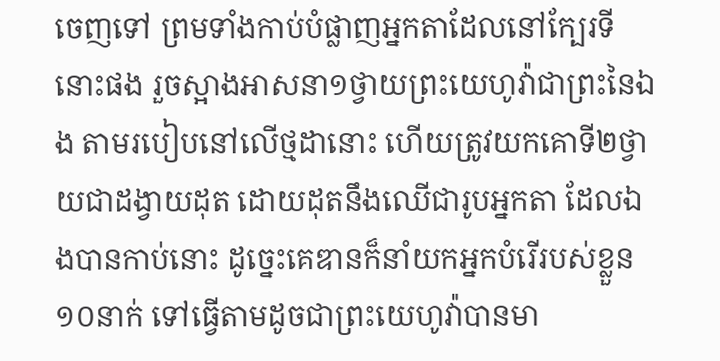ចេញទៅ ព្រមទាំងកាប់បំផ្លាញអ្នកតាដែលនៅក្បែរទីនោះផង រួចស្អាងអាសនា១ថ្វាយព្រះយេហូវ៉ាជាព្រះនៃឯង តាមរបៀបនៅលើថ្មដានោះ ហើយត្រូវយកគោទី២ថ្វាយជាដង្វាយដុត ដោយដុតនឹងឈើជារូបអ្នកតា ដែលឯងបានកាប់នោះ ដូច្នេះគេឌានក៏នាំយកអ្នកបំរើរបស់ខ្លួន១០នាក់ ទៅធ្វើតាមដូចជាព្រះយេហូវ៉ាបានមា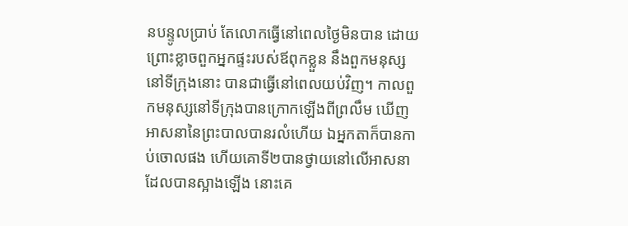នបន្ទូលប្រាប់ តែលោកធ្វើនៅពេលថ្ងៃមិនបាន ដោយព្រោះខ្លាចពួកអ្នកផ្ទះរបស់ឪពុកខ្លួន នឹងពួកមនុស្សនៅទីក្រុងនោះ បានជាធ្វើនៅពេលយប់វិញ។ កាលពួកមនុស្សនៅទីក្រុងបានក្រោកឡើងពីព្រលឹម ឃើញអាសនានៃព្រះបាលបានរលំហើយ ឯអ្នកតាក៏បានកាប់ចោលផង ហើយគោទី២បានថ្វាយនៅលើអាសនាដែលបានស្អាងឡើង នោះគេ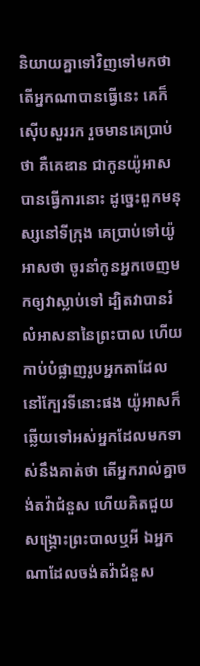និយាយគ្នាទៅវិញទៅមកថា តើអ្នកណាបានធ្វើនេះ គេក៏ស៊ើបសួររក រួចមានគេប្រាប់ថា គឺគេឌាន ជាកូនយ៉ូអាស បានធ្វើការនោះ ដូច្នេះពួកមនុស្សនៅទីក្រុង គេប្រាប់ទៅយ៉ូអាសថា ចូរនាំកូនអ្នកចេញមកឲ្យវាស្លាប់ទៅ ដ្បិតវាបានរំលំអាសនានៃព្រះបាល ហើយកាប់បំផ្លាញរូបអ្នកតាដែលនៅក្បែរទីនោះផង យ៉ូអាសក៏ឆ្លើយទៅអស់អ្នកដែលមកទាស់នឹងគាត់ថា តើអ្នករាល់គ្នាចង់តវ៉ាជំនួស ហើយគិតជួយសង្គ្រោះព្រះបាលឬអី ឯអ្នកណាដែលចង់តវ៉ាជំនួស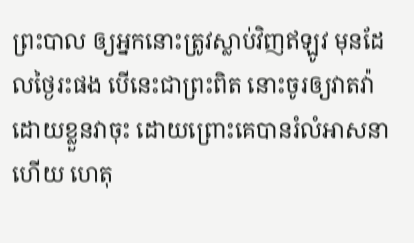ព្រះបាល ឲ្យអ្នកនោះត្រូវស្លាប់វិញឥឡូវ មុនដែលថ្ងៃរះផង បើនេះជាព្រះពិត នោះចូរឲ្យវាតវ៉ាដោយខ្លួនវាចុះ ដោយព្រោះគេបានរំលំអាសនាហើយ ហេតុ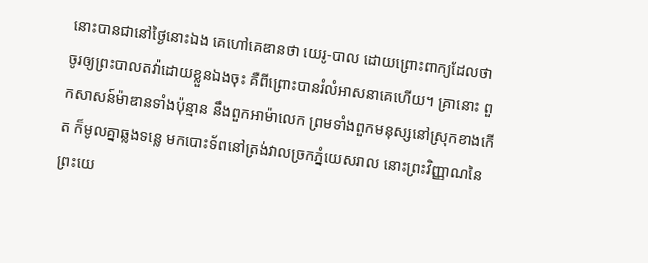នោះបានជានៅថ្ងៃនោះឯង គេហៅគេឌានថា យេរូ-បាល ដោយព្រោះពាក្យដែលថា ចូរឲ្យព្រះបាលតវ៉ាដោយខ្លួនឯងចុះ គឺពីព្រោះបានរំលំអាសនាគេហើយ។ គ្រានោះ ពួកសាសន៍ម៉ាឌានទាំងប៉ុន្មាន នឹងពួកអាម៉ាលេក ព្រមទាំងពួកមនុស្សនៅស្រុកខាងកើត ក៏មូលគ្នាឆ្លងទន្លេ មកបោះទ័ពនៅត្រង់វាលច្រកភ្នំយេសរាល នោះព្រះវិញ្ញាណនៃព្រះយេ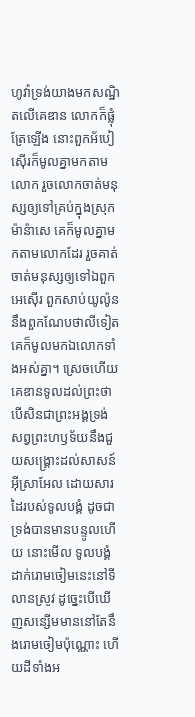ហូវ៉ាទ្រង់យាងមកសណ្ឋិតលើគេឌាន លោកក៏ផ្លុំត្រែឡើង នោះពួកអ័បៀស៊ើរក៏មូលគ្នាមកតាមលោក រួចលោកចាត់មនុស្សឲ្យទៅគ្រប់ក្នុងស្រុកម៉ាន៉ាសេ គេក៏មូលគ្នាមកតាមលោកដែរ រួចគាត់ចាត់មនុស្សឲ្យទៅឯពួកអេស៊ើរ ពួកសាប់យូល៉ូន នឹងពួកណែបថាលីទៀត គេក៏មូលមកឯលោកទាំងអស់គ្នា។ ស្រេចហើយ គេឌានទូលដល់ព្រះថា បើសិនជាព្រះអង្គទ្រង់សព្វព្រះហឫទ័យនឹងជួយសង្គ្រោះដល់សាសន៍អ៊ីស្រាអែល ដោយសារដៃរបស់ទូលបង្គំ ដូចជាទ្រង់បានមានបន្ទូលហើយ នោះមើល ទូលបង្គំដាក់រោមចៀមនេះនៅទីលានស្រូវ ដូច្នេះបើឃើញសន្សើមមាននៅតែនឹងរោមចៀមប៉ុណ្ណោះ ហើយដីទាំងអ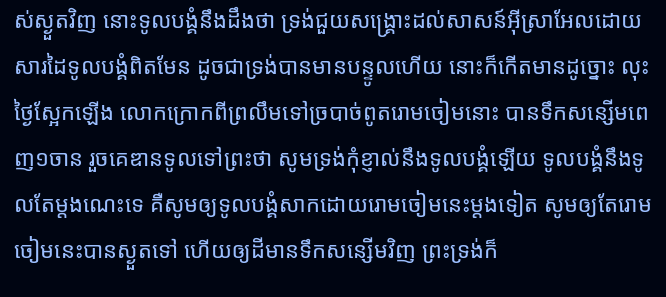ស់ស្ងួតវិញ នោះទូលបង្គំនឹងដឹងថា ទ្រង់ជួយសង្គ្រោះដល់សាសន៍អ៊ីស្រាអែលដោយសារដៃទូលបង្គំពិតមែន ដូចជាទ្រង់បានមានបន្ទូលហើយ នោះក៏កើតមានដូច្នោះ លុះថ្ងៃស្អែកឡើង លោកក្រោកពីព្រលឹមទៅច្របាច់ពូតរោមចៀមនោះ បានទឹកសន្សើមពេញ១ចាន រួចគេឌានទូលទៅព្រះថា សូមទ្រង់កុំខ្ញាល់នឹងទូលបង្គំឡើយ ទូលបង្គំនឹងទូលតែម្តងណេះទេ គឺសូមឲ្យទូលបង្គំសាកដោយរោមចៀមនេះម្តងទៀត សូមឲ្យតែរោមចៀមនេះបានស្ងួតទៅ ហើយឲ្យដីមានទឹកសន្សើមវិញ ព្រះទ្រង់ក៏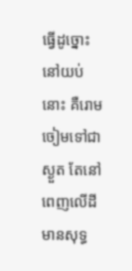ធ្វើដូច្នោះនៅយប់នោះ គឺរោមចៀមទៅជាស្ងួត តែនៅពេញលើដី មានសុទ្ធ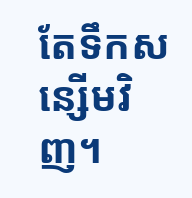តែទឹកសន្សើមវិញ។